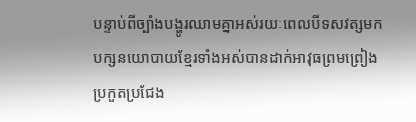បន្ទាប់ពីច្បាំងបង្ហូរឈាមគ្នាអស់រយៈពេលបីទសវត្សមក បក្សនយោបាយខ្មែរទាំងអស់បានដាក់អាវុធព្រមព្រៀងប្រកួតប្រជែង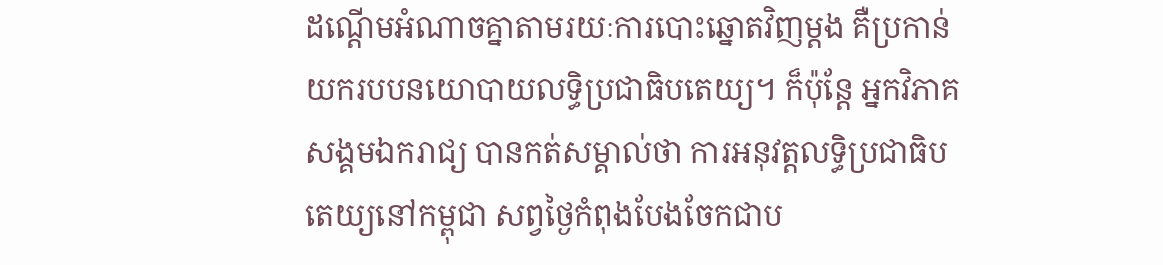ដណ្ដើមអំណាចគ្នាតាមរយៈការបោះឆ្នោតវិញម្ដង គឺប្រកាន់យករបបនយោបាយលទ្ធិប្រជាធិបតេយ្យ។ ក៏ប៉ុន្តែ អ្នកវិភាគសង្គមឯករាជ្យ បានកត់សម្គាល់ថា ការអនុវត្តលទ្ធិប្រជាធិបតេយ្យនៅកម្ពុជា សព្វថ្ងៃកំពុងបែងចែកជាប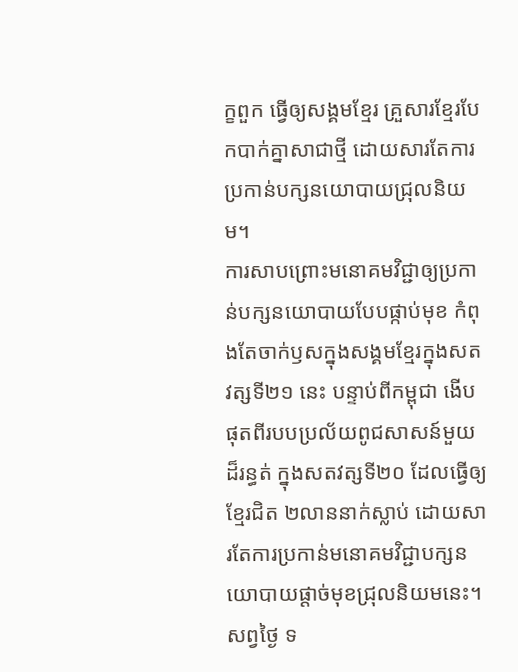ក្ខពួក ធ្វើឲ្យសង្គមខ្មែរ គ្រួសារខ្មែរបែកបាក់គ្នាសាជាថ្មី ដោយសារតែការប្រកាន់បក្សនយោបាយជ្រុលនិយម។
ការសាបព្រោះមនោគមវិជ្ជាឲ្យប្រកាន់បក្សនយោបាយបែបផ្កាប់មុខ កំពុងតែចាក់ឫសក្នុងសង្គមខ្មែរក្នុងសតវត្សទី២១ នេះ បន្ទាប់ពីកម្ពុជា ងើបផុតពីរបបប្រល័យពូជសាសន៍មួយដ៏រន្ធត់ ក្នុងសតវត្សទី២០ ដែលធ្វើឲ្យខ្មែរជិត ២លាននាក់ស្លាប់ ដោយសារតែការប្រកាន់មនោគមវិជ្ជាបក្សនយោបាយផ្ដាច់មុខជ្រុលនិយមនេះ។
សព្វថ្ងៃ ទ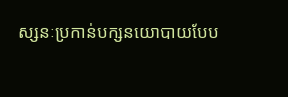ស្សនៈប្រកាន់បក្សនយោបាយបែប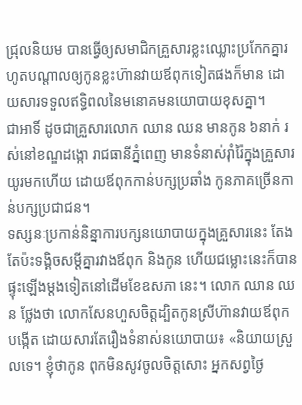ជ្រុលនិយម បានធ្វើឲ្យសមាជិកគ្រួសារខ្លះឈ្លោះប្រកែកគ្នារហូតបណ្ដាលឲ្យកូនខ្លះហ៊ានវាយឪពុកទៀតផងក៏មាន ដោយសារទទួលឥទ្ធិពលនៃមនោគមនយោបាយខុសគ្នា។
ជាអាទិ៍ ដូចជាគ្រួសារលោក ឈាន ឈន មានកូន ៦នាក់ រស់នៅខណ្ឌដង្កោ រាជធានីភ្នំពេញ មានទំនាស់រ៉ាំរ៉ៃក្នុងគ្រួសារយូរមកហើយ ដោយឪពុកកាន់បក្សប្រឆាំង កូនភាគច្រើនកាន់បក្សប្រជាជន។
ទស្សនៈប្រកាន់និន្នាការបក្សនយោបាយក្នុងគ្រួសារនេះ តែងតែប៉ះទង្គិចសម្ដីគ្នារវាងឪពុក និងកូន ហើយជម្លោះនេះក៏បានផ្ទុះឡើងម្ដងទៀតនៅដើមខែឧសភា នេះ។ លោក ឈាន ឈន ថ្លែងថា លោកសែនហួសចិត្តដ្បិតកូនស្រីហ៊ានវាយឪពុកបង្កើត ដោយសារតែរឿងទំនាស់នយោបាយ៖ «និយាយស្រួលទេ។ ខ្ញុំថាកូន ពុកមិនសូវចូលចិត្តសោះ អ្នកសព្វថ្ងៃ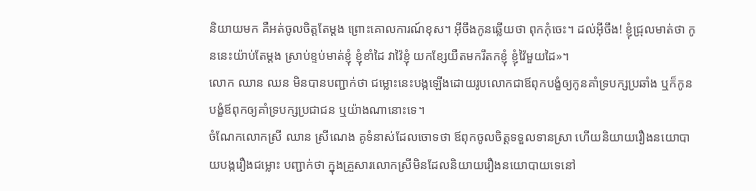និយាយមក គឺអត់ចូលចិត្តតែម្ដង ព្រោះគោលការណ៍ខុស។ អ៊ីចឹងកូនឆ្លើយថា ពុកកុំចេះ។ ដល់អ៊ីចឹង! ខ្ញុំជ្រុលមាត់ថា កូននេះយ៉ាប់តែម្ដង ស្រាប់ខ្ទប់មាត់ខ្ញុំ ខ្ញុំខាំដៃ វាវ៉ៃខ្ញុំ យកខ្សែយឺតមករឹតកខ្ញុំ ខ្ញុំវ៉ៃមួយដៃ»។
លោក ឈាន ឈន មិនបានបញ្ជាក់ថា ជម្លោះនេះបង្កឡើងដោយរូបលោកជាឪពុកបង្ខំឲ្យកូនគាំទ្របក្សប្រឆាំង ឬក៏កូនបង្ខំឪពុកឲ្យគាំទ្របក្សប្រជាជន ឬយ៉ាងណានោះទេ។
ចំណែកលោកស្រី ឈាន ស្រីណេង គូទំនាស់ដែលចោទថា ឪពុកចូលចិត្តទទួលទានស្រា ហើយនិយាយរឿងនយោបាយបង្ករឿងជម្លោះ បញ្ជាក់ថា ក្នុងគ្រួសារលោកស្រីមិនដែលនិយាយរឿងនយោបាយទេនៅ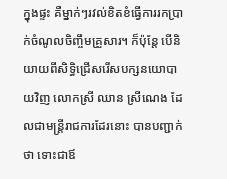ក្នុងផ្ទះ គឺម្នាក់ៗរវល់ខិតខំធ្វើការរកប្រាក់ចំណូលចិញ្ចឹមគ្រួសារ។ ក៏ប៉ុន្តែ បើនិយាយពីសិទ្ធិជ្រើសរើសបក្សនយោបាយវិញ លោកស្រី ឈាន ស្រីណេង ដែលជាមន្ត្រីរាជការដែរនោះ បានបញ្ជាក់ថា ទោះជាឪ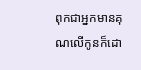ពុកជាអ្នកមានគុណលើកូនក៏ដោ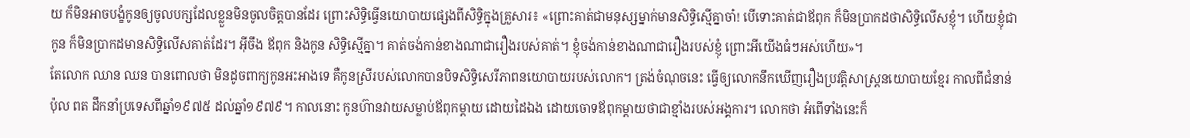យ ក៏មិនអាចបង្ខំកូនឲ្យចូលបក្សដែលខ្លួនមិនចូលចិត្តបានដែរ ព្រោះសិទ្ធិធ្វើនយោបាយផ្សេងពីសិទ្ធិក្នុងគ្រួសារ៖ «ព្រោះគាត់ជាមនុស្សម្នាក់មានសិទ្ធិស្មើគ្នាចា៎! បើទោះគាត់ជាឪពុក ក៏មិនប្រាកដថាសិទ្ធិលើសខ្ញុំ។ ហើយខ្ញុំជាកូន ក៏មិនប្រាកដមានសិទ្ធិលើសគាត់ដែរ។ អ៊ីចឹង ឪពុក និងកូន សិទ្ធិស្មើគ្នា។ គាត់ចង់កាន់ខាងណាជារឿងរបស់គាត់។ ខ្ញុំចង់កាន់ខាងណាជារឿងរបស់ខ្ញុំ ព្រោះអីយើងធំៗអស់ហើយ»។
តែលោក ឈាន ឈន បានពោលថា មិនដូចពាក្យកូនអះអាងទេ គឺកូនស្រីរបស់លោកបានបិទសិទ្ធិសេរីភាពនយោបាយរបស់លោក។ ត្រង់ចំណុចនេះ ធ្វើឲ្យលោកនឹកឃើញរឿងប្រវត្តិសាស្ត្រនយោបាយខ្មែរ កាលពីជំនាន់ ប៉ុល ពត ដឹកនាំប្រទេសពីឆ្នាំ១៩៧៥ ដល់ឆ្នាំ១៩៧៩។ កាលនោះ កូនហ៊ានវាយសម្លាប់ឪពុកម្ដាយ ដោយដៃឯង ដោយចោទឪពុកម្ដាយថាជាខ្មាំងរបស់អង្គការ។ លោកថា អំពើទាំងនេះក៏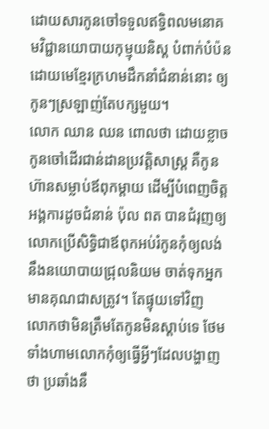ដោយសារកូនចៅទទួលឥទ្ធិពលមនោគមវិជ្ជានយោបាយកុម្មុយនិស្ត បំពាក់បំប៉នដោយមេខ្មែរក្រហមដឹកនាំជំនាន់នោះ ឲ្យកូនៗស្រឡាញ់តែបក្សមួយ។
លោក ឈាន ឈន ពោលថា ដោយខ្លាចកូនចៅដើរជាន់ដានប្រវត្តិសាស្ត្រ គឺកូនហ៊ានសម្លាប់ឪពុកម្ដាយ ដើម្បីបំពេញចិត្តអង្គការដូចជំនាន់ ប៉ុល ពត បានជំរុញឲ្យលោកប្រើសិទ្ធិជាឪពុកអប់រំកូនកុំឲ្យលង់នឹងនយោបាយជ្រុលនិយម ចាត់ទុកអ្នកមានគុណជាសត្រូវ។ តែផ្ទុយទៅវិញ លោកថាមិនត្រឹមតែកូនមិនស្ដាប់ទេ ថែមទាំងហាមលោកកុំឲ្យធ្វើអ្វីៗដែលបង្ហាញថា ប្រឆាំងនឹ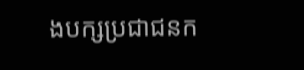ងបក្សប្រជាជនក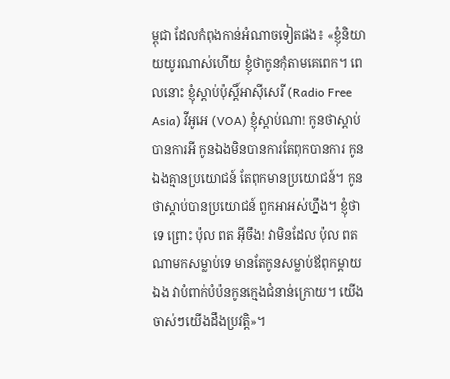ម្ពុជា ដែលកំពុងកាន់អំណាចទៀតផង៖ «ខ្ញុំនិយាយយូរណាស់ហើយ ខ្ញុំថាកូនកុំតាមគេពេក។ ពេលនោះ ខ្ញុំស្ដាប់ប៉ុស្តិ៍អាស៊ីសេរី (Radio Free Asia) វីអូអេ (VOA) ខ្ញុំស្ដាប់ណា! កូនថាស្ដាប់បានការអី កូនឯងមិនបានការតែពុកបានការ កូនឯងគ្មានប្រយោជន៍ តែពុកមានប្រយោជន៍។ កូនថាស្តាប់បានប្រយោជន៍ ពួកអាអស់ហ្នឹង។ ខ្ញុំថាទេ ព្រោះ ប៉ុល ពត អ៊ីចឹង! វាមិនដែល ប៉ុល ពត ណាមកសម្លាប់ទេ មានតែកូនសម្លាប់ឪពុកម្ដាយឯង វាបំពាក់បំប៉នកូនក្មេងជំនាន់ក្រោយ។ យើងចាស់ៗយើងដឹងប្រវត្តិ»។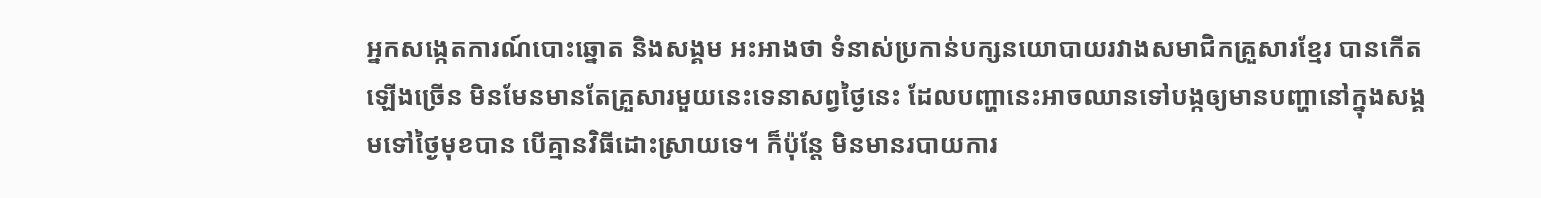អ្នកសង្កេតការណ៍បោះឆ្នោត និងសង្គម អះអាងថា ទំនាស់ប្រកាន់បក្សនយោបាយរវាងសមាជិកគ្រួសារខ្មែរ បានកើតឡើងច្រើន មិនមែនមានតែគ្រួសារមួយនេះទេនាសព្វថ្ងៃនេះ ដែលបញ្ហានេះអាចឈានទៅបង្កឲ្យមានបញ្ហានៅក្នុងសង្គមទៅថ្ងៃមុខបាន បើគ្មានវិធីដោះស្រាយទេ។ ក៏ប៉ុន្តែ មិនមានរបាយការ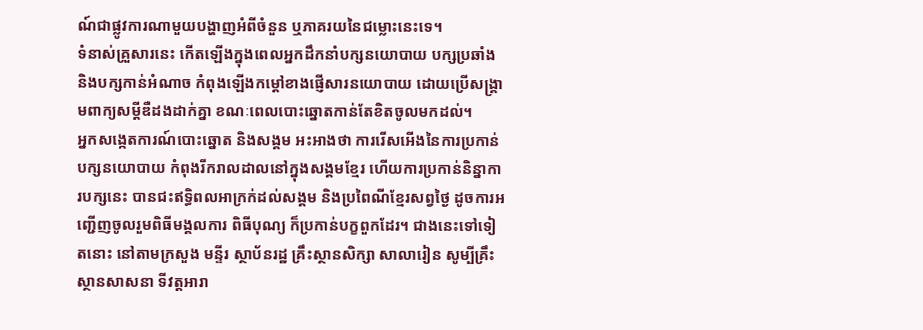ណ៍ជាផ្លូវការណាមួយបង្ហាញអំពីចំនួន ឬភាគរយនៃជម្លោះនេះទេ។
ទំនាស់គ្រួសារនេះ កើតឡើងក្នុងពេលអ្នកដឹកនាំបក្សនយោបាយ បក្សប្រឆាំង និងបក្សកាន់អំណាច កំពុងឡើងកម្ដៅខាងផ្ញើសារនយោបាយ ដោយប្រើសង្គ្រាមពាក្យសម្ដីឌឺដងដាក់គ្នា ខណៈពេលបោះឆ្នោតកាន់តែខិតចូលមកដល់។
អ្នកសង្កេតការណ៍បោះឆ្នោត និងសង្គម អះអាងថា ការរើសអើងនៃការប្រកាន់បក្សនយោបាយ កំពុងរីករាលដាលនៅក្នុងសង្គមខ្មែរ ហើយការប្រកាន់និន្នាការបក្សនេះ បានជះឥទ្ធិពលអាក្រក់ដល់សង្គម និងប្រពៃណីខ្មែរសព្វថ្ងៃ ដូចការអញ្ជើញចូលរួមពិធីមង្គលការ ពិធីបុណ្យ ក៏ប្រកាន់បក្ខពួកដែរ។ ជាងនេះទៅទៀតនោះ នៅតាមក្រសួង មន្ទីរ ស្ថាប័នរដ្ឋ គ្រឹះស្ថានសិក្សា សាលារៀន សូម្បីគ្រឹះស្ថានសាសនា ទីវត្តអារា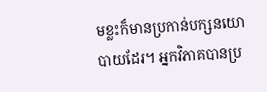មខ្លះក៏មានប្រកាន់បក្សនយោបាយដែរ។ អ្នកវិភាគបានប្រ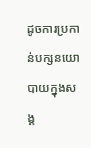ដូចការប្រកាន់បក្សនយោបាយក្នុងសង្គ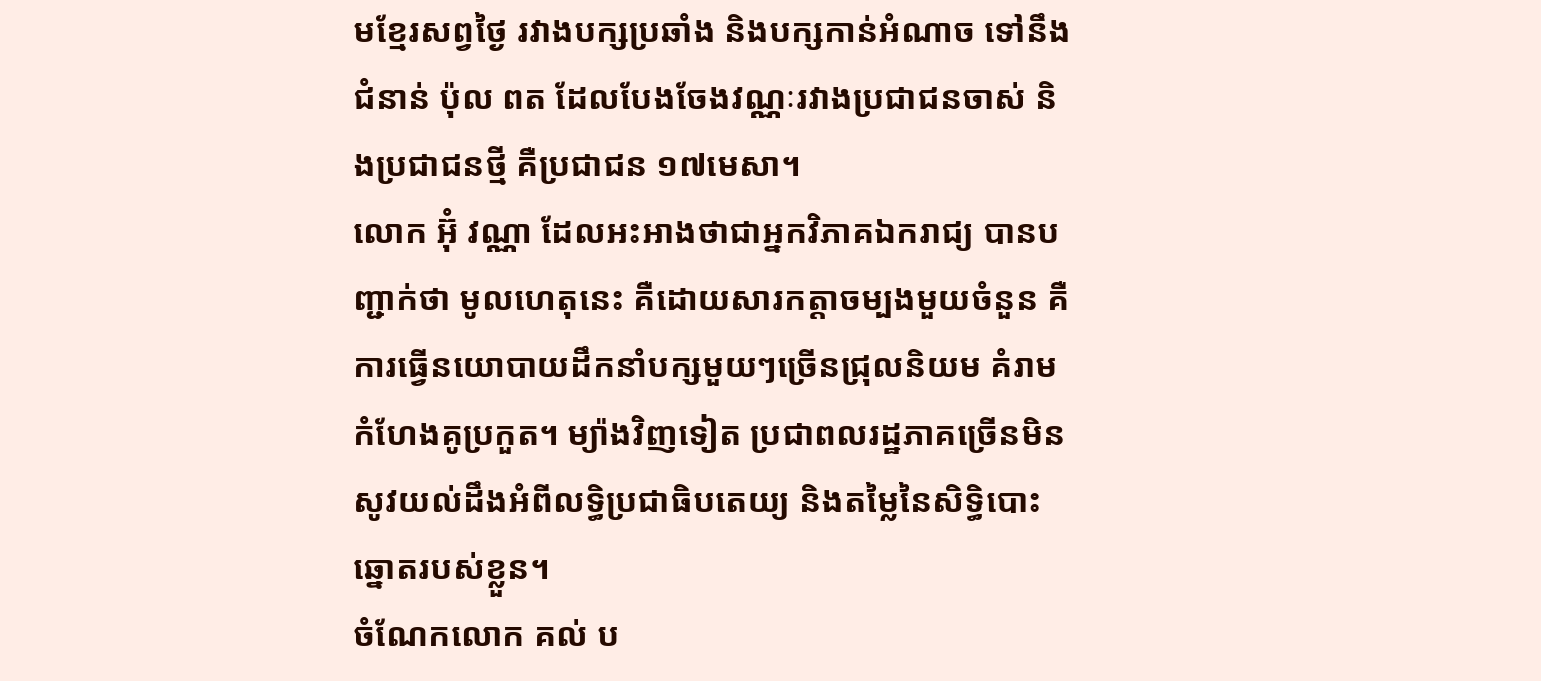មខ្មែរសព្វថ្ងៃ រវាងបក្សប្រឆាំង និងបក្សកាន់អំណាច ទៅនឹងជំនាន់ ប៉ុល ពត ដែលបែងចែងវណ្ណៈរវាងប្រជាជនចាស់ និងប្រជាជនថ្មី គឺប្រជាជន ១៧មេសា។
លោក អ៊ុំ វណ្ណា ដែលអះអាងថាជាអ្នកវិភាគឯករាជ្យ បានបញ្ជាក់ថា មូលហេតុនេះ គឺដោយសារកត្តាចម្បងមួយចំនួន គឺការធ្វើនយោបាយដឹកនាំបក្សមួយៗច្រើនជ្រុលនិយម គំរាមកំហែងគូប្រកួត។ ម្យ៉ាងវិញទៀត ប្រជាពលរដ្ឋភាគច្រើនមិនសូវយល់ដឹងអំពីលទ្ធិប្រជាធិបតេយ្យ និងតម្លៃនៃសិទ្ធិបោះឆ្នោតរបស់ខ្លួន។
ចំណែកលោក គល់ ប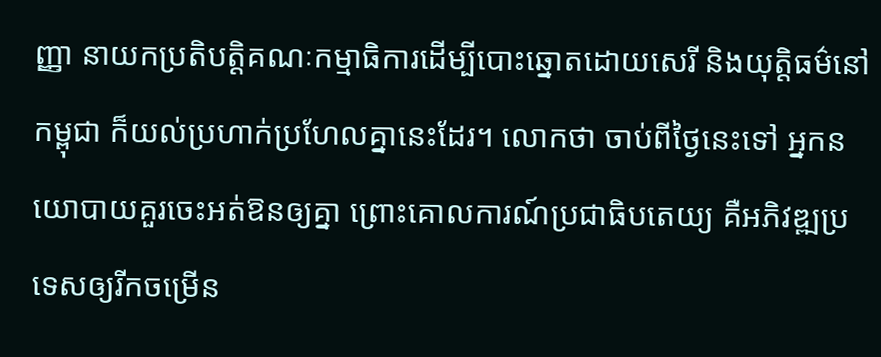ញ្ញា នាយកប្រតិបត្តិគណៈកម្មាធិការដើម្បីបោះឆ្នោតដោយសេរី និងយុត្តិធម៌នៅកម្ពុជា ក៏យល់ប្រហាក់ប្រហែលគ្នានេះដែរ។ លោកថា ចាប់ពីថ្ងៃនេះទៅ អ្នកនយោបាយគួរចេះអត់ឱនឲ្យគ្នា ព្រោះគោលការណ៍ប្រជាធិបតេយ្យ គឺអភិវឌ្ឍប្រទេសឲ្យរីកចម្រើន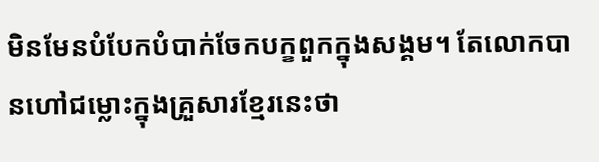មិនមែនបំបែកបំបាក់ចែកបក្ខពួកក្នុងសង្គម។ តែលោកបានហៅជម្លោះក្នុងគ្រួសារខ្មែរនេះថា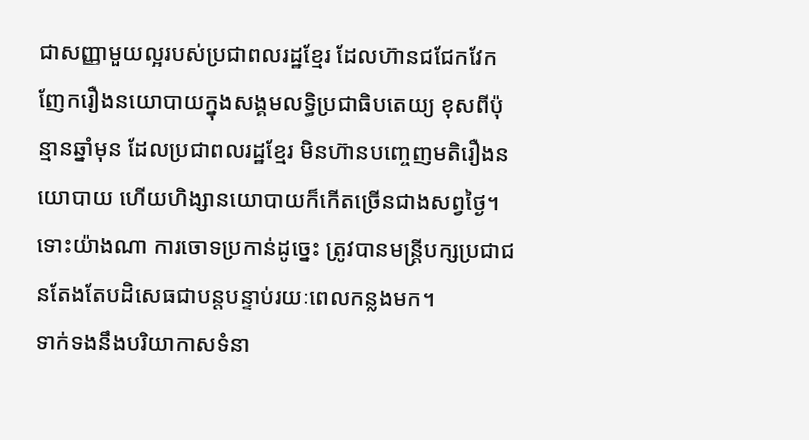ជាសញ្ញាមួយល្អរបស់ប្រជាពលរដ្ឋខ្មែរ ដែលហ៊ានជជែកវែកញែករឿងនយោបាយក្នុងសង្គមលទ្ធិប្រជាធិបតេយ្យ ខុសពីប៉ុន្មានឆ្នាំមុន ដែលប្រជាពលរដ្ឋខ្មែរ មិនហ៊ានបញ្ចេញមតិរឿងនយោបាយ ហើយហិង្សានយោបាយក៏កើតច្រើនជាងសព្វថ្ងៃ។
ទោះយ៉ាងណា ការចោទប្រកាន់ដូច្នេះ ត្រូវបានមន្ត្រីបក្សប្រជាជនតែងតែបដិសេធជាបន្តបន្ទាប់រយៈពេលកន្លងមក។
ទាក់ទងនឹងបរិយាកាសទំនា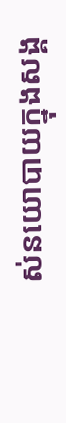ស់នយោបាយក្នុងសង្គ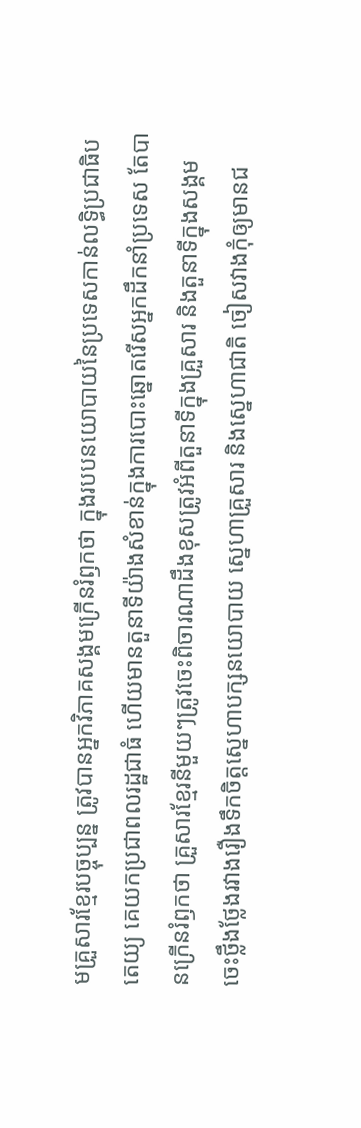មគ្រួសារខ្មែរបច្ចុប្បន្ន ត្រូវបានអ្នកវិភាគសង្គមក្រើនរំឭកថា ក្នុងរបបនយោបាយនៃប្រទេសកាន់លទ្ធិប្រជាធិបតេយ្យ គេយកប្រជាពលរដ្ឋជាធំ ហើយមានតួនាទីយ៉ាងសំខាន់ក្នុងការបោះឆ្នោតរើសអ្នកដឹកនាំប្រទេស តែបានក្រើនរំឭកថា គ្រួសារខ្មែរនីមួយៗត្រូវចេះពិចារណាដឹងខុសត្រូវអំពីតួនាទីក្នុងគ្រួសារ និងតួនាទីក្នុងសង្គម ចេះថ្លឹងថ្លែងរវាងរឿងទឹកចិត្តស្នេហាបក្សនយោបាយ ស្នេហាគ្រួសារ និងស្នេហាជាតិ ចៀសវាងកុំឲ្យមានជ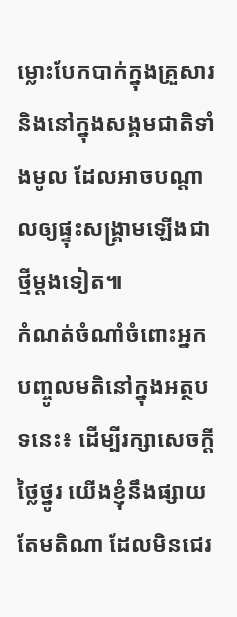ម្លោះបែកបាក់ក្នុងគ្រួសារ និងនៅក្នុងសង្គមជាតិទាំងមូល ដែលអាចបណ្ដាលឲ្យផ្ទុះសង្គ្រាមឡើងជាថ្មីម្ដងទៀត៕
កំណត់ចំណាំចំពោះអ្នកបញ្ចូលមតិនៅក្នុងអត្ថបទនេះ៖ ដើម្បីរក្សាសេចក្ដីថ្លៃថ្នូរ យើងខ្ញុំនឹងផ្សាយតែមតិណា ដែលមិនជេរ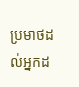ប្រមាថដល់អ្នកដ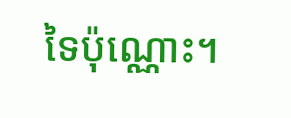ទៃប៉ុណ្ណោះ។